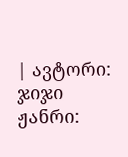| ავტორი: ჯიჯი ჟანრი: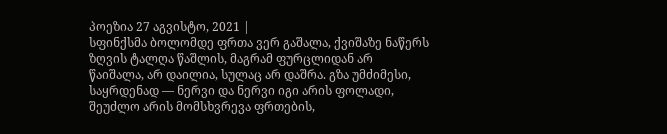პოეზია 27 აგვისტო, 2021 |
სფინქსმა ბოლომდე ფრთა ვერ გაშალა, ქვიშაზე ნაწერს ზღვის ტალღა წაშლის, მაგრამ ფურცლიდან არ წაიშალა, არ დაილია, სულაც არ დაშრა. გზა უმძიმესი, საყრდენად — ნერვი და ნერვი იგი არის ფოლადი, შეუძლო არის მომსხვრევა ფრთების,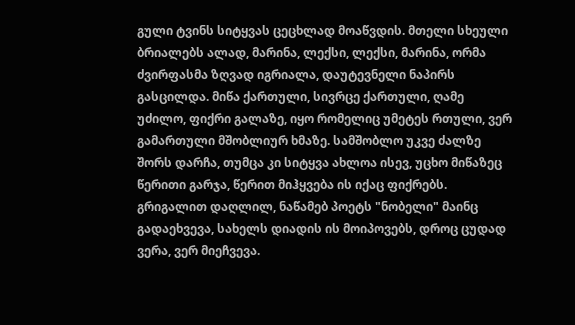გული ტვინს სიტყვას ცეცხლად მოაწვდის. მთელი სხეული ბრიალებს ალად, მარინა, ლექსი, ლექსი, მარინა, ორმა ძვირფასმა ზღვად იგრიალა, დაუტევნელი ნაპირს გასცილდა. მიწა ქართული, სივრცე ქართული, ღამე უძილო, ფიქრი გალაზე, იყო რომელიც უმეტეს რთული, ვერ გამართული მშობლიურ ხმაზე. სამშობლო უკვე ძალზე შორს დარჩა, თუმცა კი სიტყვა ახლოა ისევ, უცხო მიწაზეც წერითი გარჯა, წერით მიჰყვება ის იქაც ფიქრებს. გრიგალით დაღლილ, ნაწამებ პოეტს "ნობელი" მაინც გადაეხვევა, სახელს დიადის ის მოიპოვებს, დროც ცუდად ვერა, ვერ მიეჩვევა.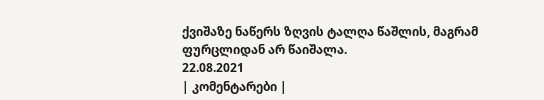ქვიშაზე ნაწერს ზღვის ტალღა წაშლის, მაგრამ ფურცლიდან არ წაიშალა.
22.08.2021
| კომენტარები |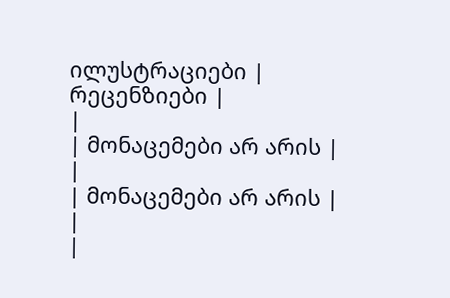ილუსტრაციები |
რეცენზიები |
|
| მონაცემები არ არის |
|
| მონაცემები არ არის |
|
|